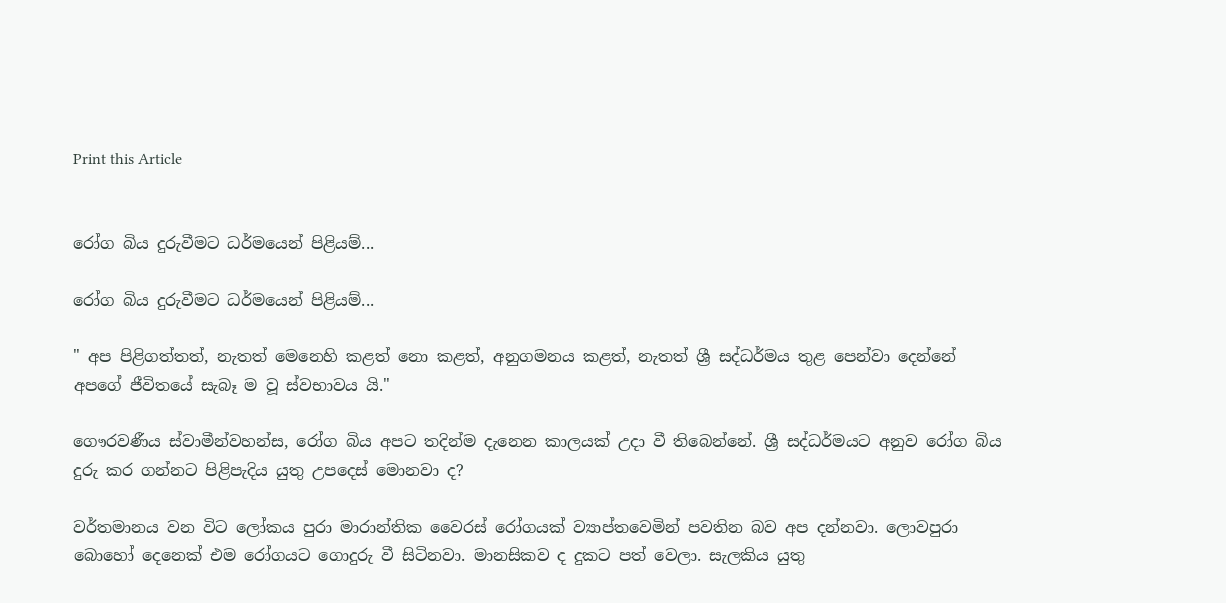Print this Article


රෝග බිය දුරුවීමට ධර්මයෙන් පිළියම්...

රෝග බිය දුරුවීමට ධර්මයෙන් පිළියම්...

" අප පිළිගත්තත්, නැතත් මෙනෙහි කළත් නො කළත්, අනුගමනය කළත්, නැතත් ශ්‍රී සද්ධර්මය තුළ පෙන්වා දෙන්නේ අපගේ ජීවිතයේ සැබෑ ම වූ ස්වභාවය යි."

ගෞරවණීය ස්වාමීන්වහන්ස, රෝග බිය අපට තදින්ම දැනෙන කාලයක් උදා වී තිබෙන්නේ. ශ්‍රී සද්ධර්මයට අනුව රෝග බිය දුරු කර ගන්නට පිළිපැදිය යුතු උපදෙස් මොනවා ද?

වර්තමානය වන විට ලෝකය පුරා මාරාන්තික වෛරස් රෝගයක් ව්‍යාප්තවෙමින් පවතින බව අප දන්නවා. ලොවපුරා බොහෝ දෙනෙක් එම රෝගයට ගොදුරු වී සිටිනවා. මානසිකව ද දුකට පත් වෙලා. සැලකිය යුතු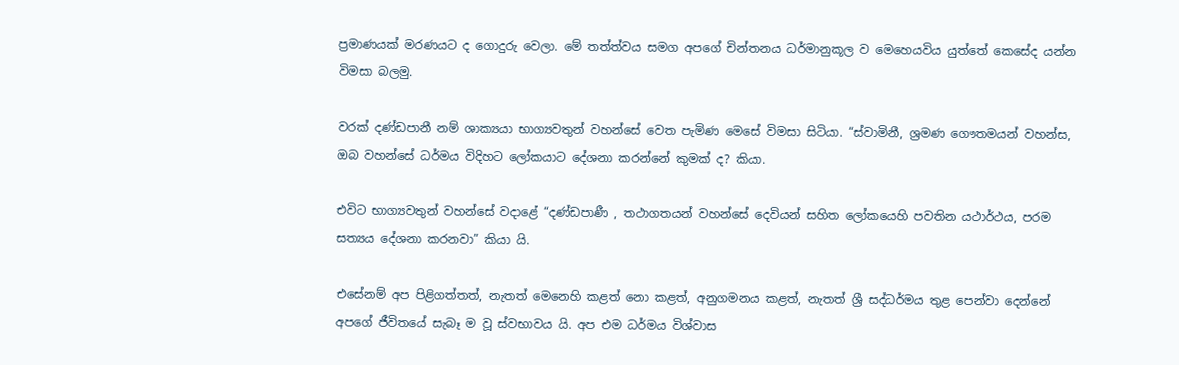ප්‍රමාණයක් මරණයට ද ගොදුරු වෙලා. මේ තත්ත්වය සමග අපගේ චින්තනය ධර්මානුකූල ව මෙහෙයවිය යුත්තේ කෙසේද යන්න විමසා බලමු.

වරක් දණ්ඩපානී නම් ශාක්‍යයා භාග්‍යවතුන් වහන්සේ වෙත පැමිණ මෙසේ විමසා සිටියා. “ස්වාමිනී, ශ්‍රමණ ගෞතමයන් වහන්ස, ඔබ වහන්සේ ධර්මය විදිහට ලෝකයාට දේශනා කරන්නේ කුමක් ද? කියා.

එවිට භාග්‍යවතුන් වහන්සේ වදාළේ “දණ්ඩපාණී , තථාගතයන් වහන්සේ දෙවියන් සහිත ලෝකයෙහි පවතින යථාර්ථය, පරම සත්‍යය දේශනා කරනවා” කියා යි.

එසේනම් අප පිළිගත්තත්, නැතත් මෙනෙහි කළත් නො කළත්, අනුගමනය කළත්, නැතත් ශ්‍රී සද්ධර්මය තුළ පෙන්වා දෙන්නේ අපගේ ජීවිතයේ සැබෑ ම වූ ස්වභාවය යි. අප එම ධර්මය විශ්වාස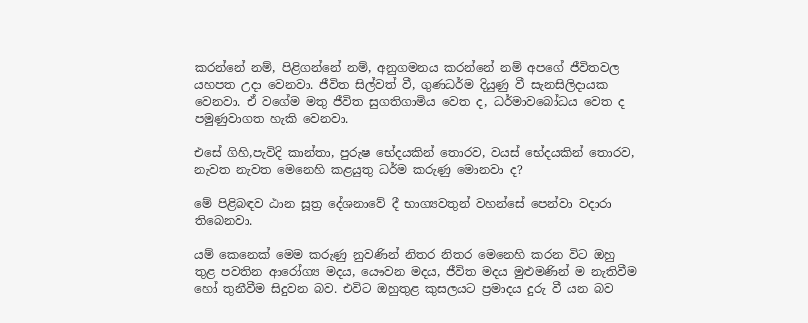කරන්නේ නම්, පිළිගන්නේ නම්, අනුගමනය කරන්නේ නම් අපගේ ජීවිතවල යහපත උදා වෙනවා. ජීවිත සිල්වත් වී, ගුණධර්ම දියුණු වී සැනසිලිදායක වෙනවා. ඒ වගේම මතු ජීවිත සුගතිගාමිය වෙත ද, ධර්මාවබෝධය වෙත ද පමුණුවාගත හැකි වෙනවා.

එසේ ගිහි,පැවිදි කාන්තා, පුරුෂ භේදයකින් තොරව, වයස් භේදයකින් තොරව, නැවත නැවත මෙනෙහි කළයුතු ධර්ම කරුණු මොනවා ද?

මේ පිළිබඳව ඨාන සූත්‍ර දේශනාවේ දී භාග්‍යවතුන් වහන්සේ පෙන්වා වදාරා තිබෙනවා.

යම් කෙනෙක් මෙම කරුණු නුවණින් නිතර නිතර මෙනෙහි කරන විට ඔහු තුළ පවතින ආරෝග්‍ය මදය, යෞවන මදය, ජීවිත මදය මුළුමණින් ම නැතිවීම හෝ තුනීවීම සිදුවන බව. එවිට ඔහුතුළ කුසලයට ප්‍රමාදය දුරු වී යන බව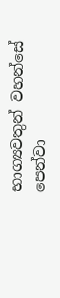භාග්‍යවතුන් වහන්සේ පෙන්වා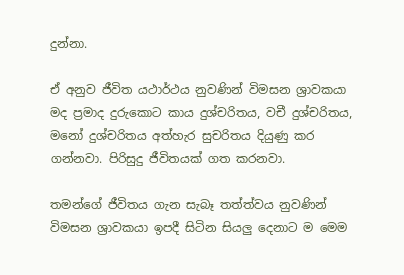දුන්නා.

ඒ අනුව ජීවිත යථාර්ථය නුවණින් විමසන ශ්‍රාවකයා මද ප්‍රමාද දුරුකොට කාය දුශ්චරිතය, වචී දුශ්චරිතය, මනෝ දුශ්චරිතය අත්හැර සුචරිතය දියුණු කර ගන්නවා. පිරිසුදු ජීවිතයක් ගත කරනවා.

තමන්ගේ ජීවිතය ගැන සැබෑ තත්ත්වය නුවණින් විමසන ශ්‍රාවකයා ඉපදී සිටින සියලු දෙනාට ම මෙම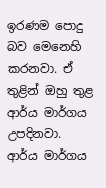ඉරණම පොදු බව මෙනෙහි කරනවා. ඒ තුළින් ඔහු තුළ ආර්ය මාර්ගය උපදිනවා. ආර්ය මාර්ගය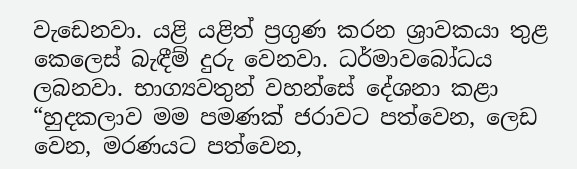වැඩෙනවා. යළි යළිත් ප්‍රගුණ කරන ශ්‍රාවකයා තුළ කෙලෙස් බැඳීම් දුරු වෙනවා. ධර්මාවබෝධය ලබනවා. භාග්‍යවතුන් වහන්සේ දේශනා කළා “හුදකලාව මම පමණක් ජරාවට පත්වෙන, ලෙඩ වෙන, මරණයට පත්වෙන,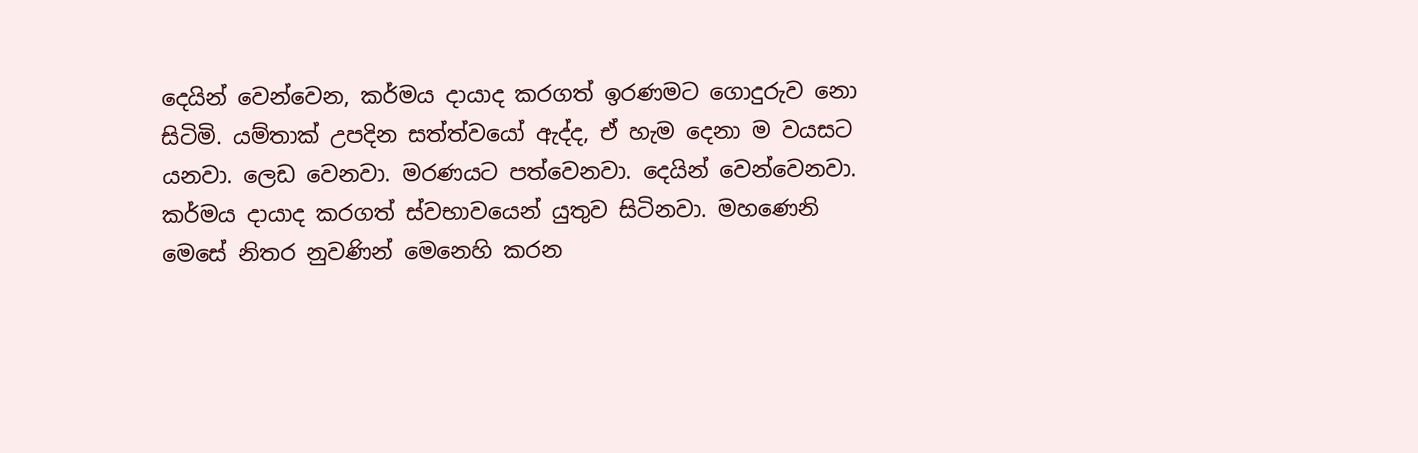දෙයින් වෙන්වෙන, කර්මය දායාද කරගත් ඉරණමට ගොදුරුව නො සිටිමි. යම්තාක් උපදින සත්ත්වයෝ ඇද්ද, ඒ හැම දෙනා ම වයසට යනවා. ලෙඩ වෙනවා. මරණයට පත්වෙනවා. දෙයින් වෙන්වෙනවා. කර්මය දායාද කරගත් ස්වභාවයෙන් යුතුව සිටිනවා. මහණෙනි මෙසේ නිතර නුවණින් මෙනෙහි කරන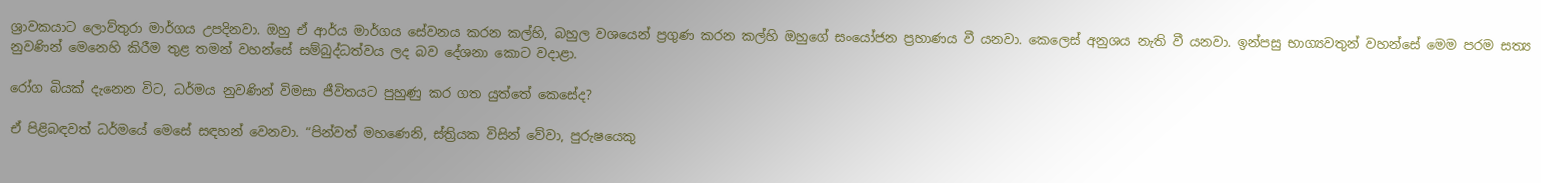ශ්‍රාවකයාට ලොව්තුරා මාර්ගය උපදිනවා. ඔහු ඒ ආර්ය මාර්ගය සේවනය කරන කල්හි, බහුල වශයෙන් ප්‍රගුණ කරන කල්හි ඔහුගේ සංයෝජන ප්‍රහාණය වී යනවා. කෙලෙස් අනුශය නැති වී යනවා. ඉන්පසු භාග්‍යවතුන් වහන්සේ මෙම පරම සත්‍ය නුවණින් මෙනෙහි කිරීම තුළ තමන් වහන්සේ සම්බුද්ධත්වය ලද බව දේශනා කොට වදාළා.

රෝග බියක් දැනෙන විට, ධර්මය නුවණින් විමසා ජීවිතයට පුහුණු කර ගත යුත්තේ කෙසේද?

ඒ පිළිබඳවත් ධර්මයේ මෙසේ සඳහන් වෙනවා. “පින්වත් මහණෙනි, ස්ත්‍රියක විසින් වේවා, පුරුෂයෙකු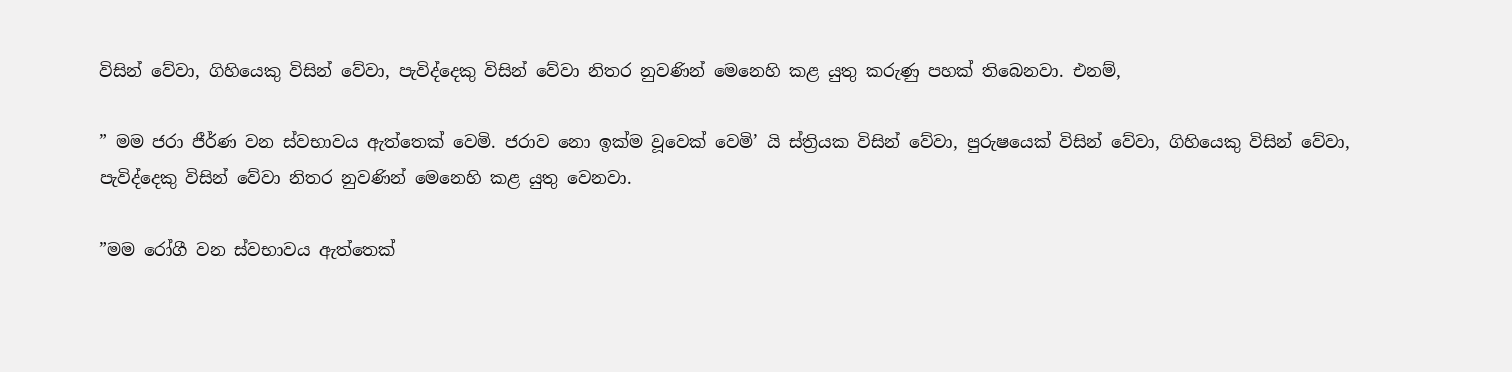විසින් වේවා, ගිහියෙකු විසින් වේවා, පැවිද්දෙකු විසින් වේවා නිතර නුවණින් මෙනෙහි කළ යුතු කරුණු පහක් තිබෙනවා. එනම්,

” මම ජරා ජීර්ණ වන ස්වභාවය ඇත්තෙක් වෙමි. ජරාව නො ඉක්ම වූවෙක් වෙමි’ යි ස්ත්‍රියක විසින් වේවා, පුරුෂයෙක් විසින් වේවා, ගිහියෙකු විසින් වේවා, පැවිද්දෙකු විසින් වේවා නිතර නුවණින් මෙනෙහි කළ යුතු වෙනවා.

”මම රෝගී වන ස්වභාවය ඇත්තෙක්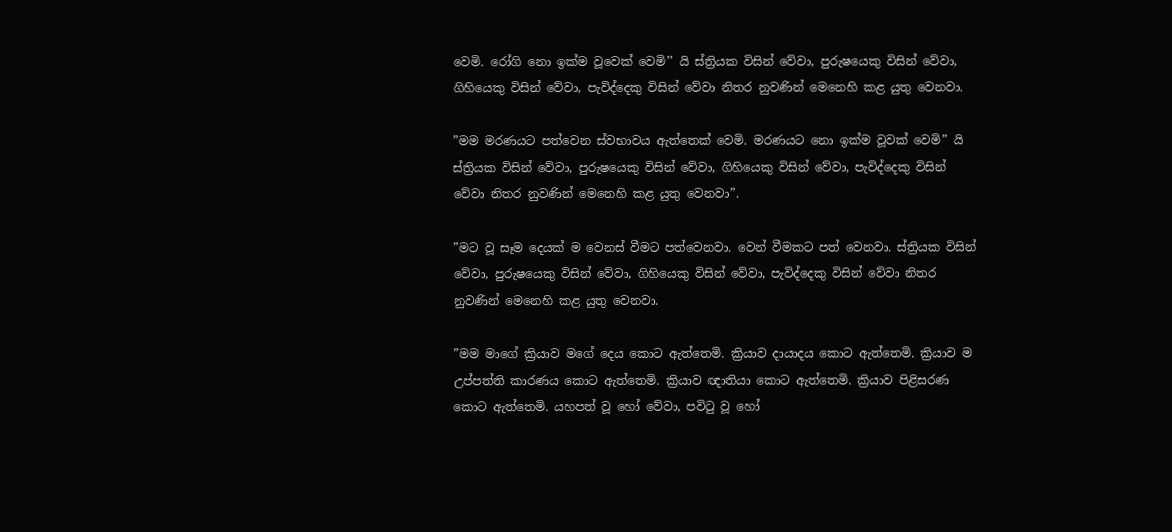වෙමි. රෝගි නො ඉක්ම වූවෙක් වෙමි’’ යි ස්ත්‍රියක විසින් වේවා, පුරුෂයෙකු විසින් වේවා, ගිහියෙකු විසින් වේවා, පැවිද්දෙකු විසින් වේවා නිතර නුවණින් මෙනෙහි කළ යුතු වෙනවා.

”මම මරණයට පත්වෙන ස්වභාවය ඇත්තෙක් වෙමි. මරණයට නො ඉක්ම වූවක් වෙමි” යි ස්ත්‍රියක විසින් වේවා, පුරුෂයෙකු විසින් වේවා, ගිහියෙකු විසින් වේවා, පැවිද්දෙකු විසින් වේවා නිතර නුවණින් මෙනෙහි කළ යුතු වෙනවා”.

”මට වූ සෑම දෙයක් ම වෙනස් වීමට පත්වෙනවා. වෙන් වීමකට පත් වෙනවා. ස්ත්‍රියක විසින් වේවා, පුරුෂයෙකු විසින් වේවා, ගිහියෙකු විසින් වේවා, පැවිද්දෙකු විසින් වේවා නිතර නුවණින් මෙනෙහි කළ යුතු වෙනවා.

”මම මාගේ ක්‍රියාව මගේ දෙය කොට ඇත්තෙමි. ක්‍රියාව දායාදය කොට ඇත්තෙමි. ක්‍රියාව ම උප්පත්ති කාරණය කොට ඇත්තෙමි. ක්‍රියාව ඥාතියා කොට ඇත්තෙමි. ක්‍රියාව පිළිසරණ කොට ඇත්තෙමි. යහපත් වූ හෝ වේවා, පවිටු වූ හෝ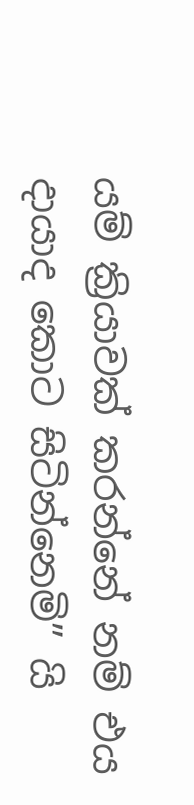යම් ක්‍රියාවක් කරන්නේ නම් එය දායාද කොට සිටින්නෙමි” යි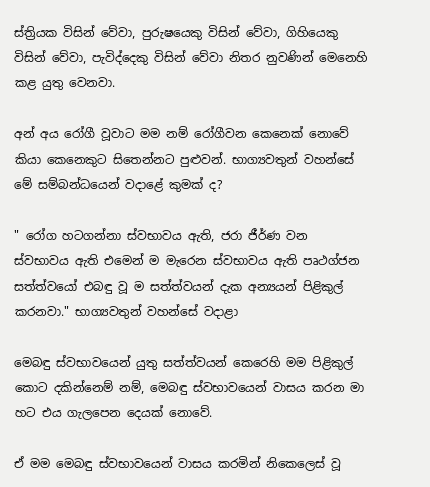ස්ත්‍රියක විසින් වේවා, පුරුෂයෙකු විසින් වේවා, ගිහියෙකු විසින් වේවා, පැවිද්දෙකු විසින් වේවා නිතර නුවණින් මෙනෙහි කළ යුතු වෙනවා.

අන් අය රෝගී වූවාට මම නම් රෝගීවන කෙනෙක් නොවේ කියා කෙනෙකුට සිතෙන්නට පුළුවන්. භාග්‍යවතුන් වහන්සේ මේ සම්බන්ධයෙන් වදාළේ කුමක් ද?

" රෝග හටගන්නා ස්වභාවය ඇති, ජරා ජීර්ණ වන ස්වභාවය ඇති එමෙන් ම මැරෙන ස්වභාවය ඇති පෘථග්ජන සත්ත්වයෝ එබඳු වූ ම සත්ත්වයන් දැක අන්‍යයන් පිළිකුල් කරනවා." භාග්‍යවතුන් වහන්සේ වදාළා

මෙබඳු ස්වභාවයෙන් යුතු සත්ත්වයන් කෙරෙහි මම පිළිකුල් කොට දකින්නෙම් නම්, මෙබඳු ස්වභාවයෙන් වාසය කරන මා හට එය ගැලපෙන දෙයක් නොවේ.

ඒ මම මෙබඳු ස්වභාවයෙන් වාසය කරමින් නිකෙලෙස් වූ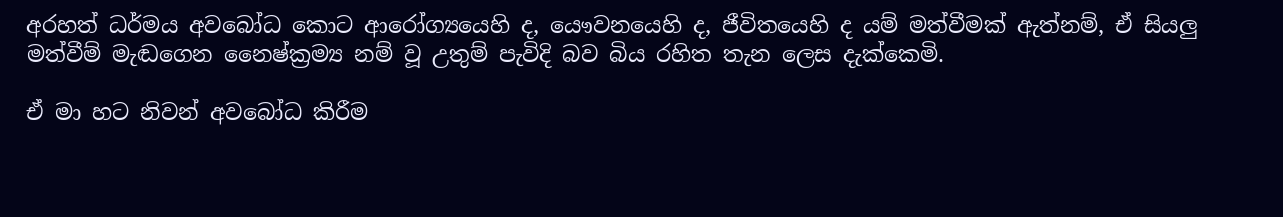අරහත් ධර්මය අවබෝධ කොට ආරෝග්‍යයෙහි ද, යෞවනයෙහි ද, ජීවිතයෙහි ද යම් මත්වීමක් ඇත්නම්, ඒ සියලු මත්වීම් මැඬගෙන නෛෂ්ක්‍රම්‍ය නම් වූ උතුම් පැවිදි බව බිය රහිත තැන ලෙස දැක්කෙමි.

ඒ මා හට නිවන් අවබෝධ කිරීම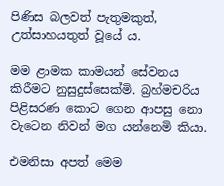පිණිස බලවත් පැතුමකුත්, උත්සාහයතුත් වූයේ ය.

මම ළාමක කාමයන් සේවනය කිරීමට නුසුදුස්සෙක්මි. බ්‍රහ්මචරිය පිළිසරණ කොට ගෙන ආපසු නො වැටෙන නිවන් මග යන්නෙමි කියා.

එමනිසා අපත් මෙම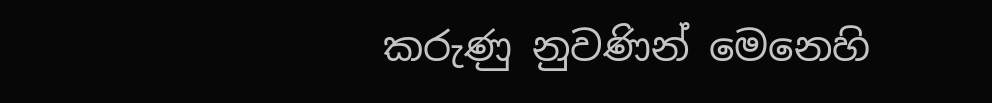කරුණු නුවණින් මෙනෙහි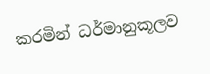කරමින් ධර්මානුකූලව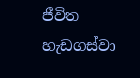ජීවිත හැඩගස්වා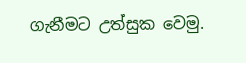ගැනීමට උත්සුක වෙමු.